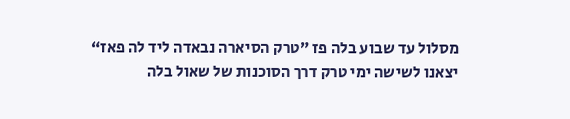מסלול עד שבוע בלה פז ”טרק הסיארה נבאדה ליד לה פאז“
יצאנו לשישה ימי טרק דרך הסוכנות של שאול בלה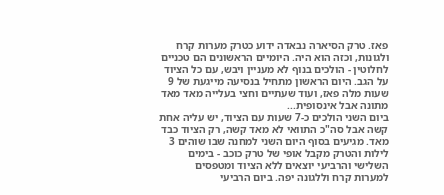פאז. טרק הסיארה נבאדה ידוע כטרק מערות קרח ולגונות, וכזה הוא היה. היומיים הראשונים הם טכניים לחלוטין - הולכים בנוף לא מעניין ויבש, עם כל הציוד על הגב. היום הראשון מתחיל בנסיעה מייגעת של 9 שעות מלה פאז, ועוד שעתיים וחצי בעלייה מאד מאד מתונה אבל אינסופית...
ביום השני הולכים כ-7 שעות עם הציוד, יש עליה אחת קשה אבל סה"כ התוואי לא מאד קשה, רק הציוד כבד מאד. מגיעים בסוף היום השני למחנה שבו שוהים 3 לילות והטרק מקבל אופי של טרק כוכב - בימים השלישי והרביעי יוצאים ללא הציוד ומטפסים למערות קרח וללגונה יפה. ביום הרביעי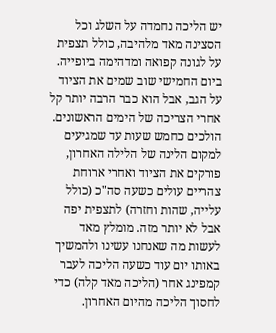יש הליכה נחמדה על השלג וכל הסצינה מאד מלהיבה, כולל תצפית על לגונה קפואה ומדהימה ביופייה.
ביום החמישי שוב שמים את הציוד על הגב, אבל הוא כבר הרבה יותר קל אחרי הצריכה של הימים הראשונים. הולכים כחמש שעות עד שמגיעים למקום הלינה של הלילה האחרון, פורקים את הציוד ואחרי ארוחת צהריים עולים כשעה סה"כ (כולל עלייה, שהות וחזרה) לתצפית יפה אבל לא יותר מזה. מומלץ מאד לעשות מה שאנחנו עשינו ולהמשיך באותו יום עוד כשעה הליכה לעבר קמפינג אחר (הליכה מאד קלה) כדי לחסוך הליכה מהיום האחרון.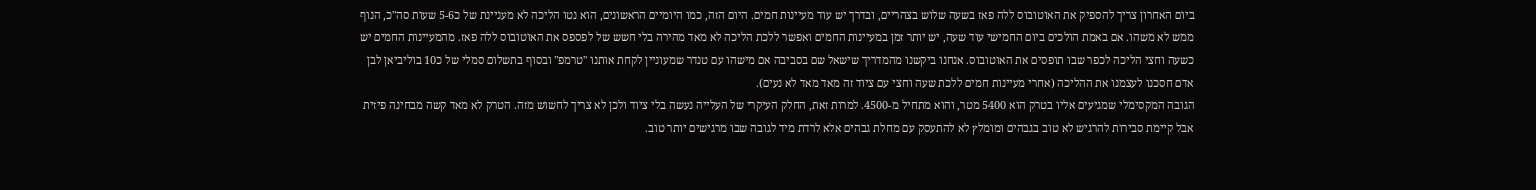ביום האחרון צריך להספיק את האוטובוס ללה פאז בשעה שלוש בצהריים, ובדרך יש עוד מעיינות חמים. היום הזה, כמו היומיים הראשונים, הוא נטו הליכה לא מעניינת של כ5-6 שעות סה"כ, הנוף ממש לא משהו. אם באמת הולכים ביום החמישי עוד שעה, יש יותר זמן במעיינות החמים ואפשר ללכת הליכה לא מאד מהירה בלי חשש של לפספס את האוטובוס ללה פאז. מהמעיינות החמים יש כשעה וחצי הליכה לכפר שבו תופסים את האוטובוס. אנחנו ביקשנו מהמדריך שישאל שם בסביבה אם מישהו עם טנדר שמעוניין לקחת אותנו "טרמפ" ובסוף בתשלום סמלי של כ10 בוליביאן לבן אדם חסכנו לעצמנו את ההליכה (אחרי מעיינות חמים ללכת שעה וחצי עם ציוד זה מאד מאד לא נעים).
הגובה המקסימלי שמגיעים אליו בטרק הוא 5400 מטר, והוא מתחיל מ-4500. למרות זאת, החלק העיקרי של העלייה נעשה בלי ציוד ולכן לא צריך לחשוש מזה. הטרק לא מאד קשה מבחינה פיזית אבל קיימת סבירות להרגיש לא טוב בגבהים ומומלץ לא להתעסק עם מחלת גבהים אלא לרדת מיד לגובה שבו מרגישים יותר טוב.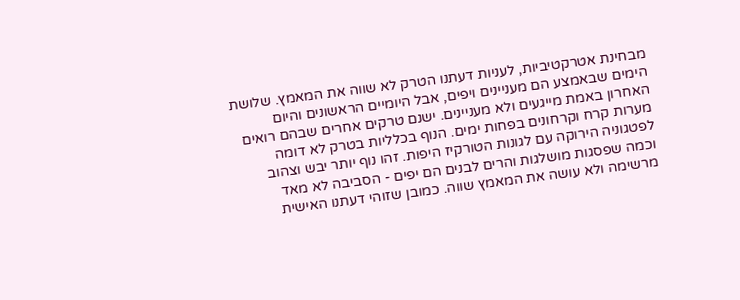מבחינת אטרקטיביות, לעניות דעתנו הטרק לא שווה את המאמץ. שלושת הימים שבאמצע הם מעניינים ויפים, אבל היומיים הראשונים והיום האחרון באמת מייגעים ולא מעניינים. ישנם טרקים אחרים שבהם רואים מערות קרח וקרחונים בפחות ימים. הנוף בכלליות בטרק לא דומה לפטגוניה הירוקה עם לגונות הטורקיז היפות. זהו נוף יותר יבש וצהוב וכמה שפסגות מושלגות והרים לבנים הם יפים - הסביבה לא מאד מרשימה ולא עושה את המאמץ שווה. כמובן שזוהי דעתנו האישית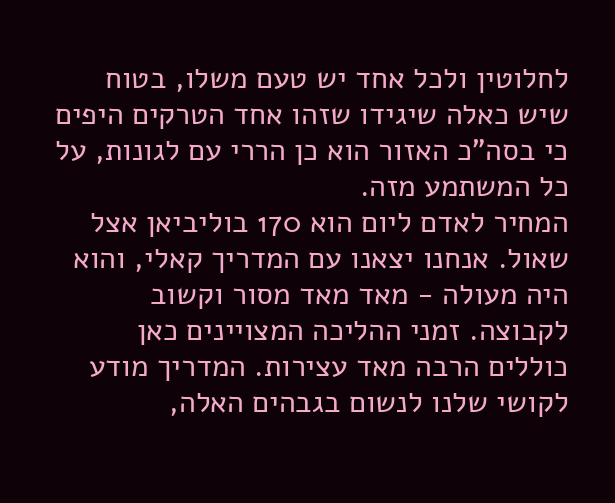לחלוטין ולכל אחד יש טעם משלו, בטוח שיש כאלה שיגידו שזהו אחד הטרקים היפים כי בסה"כ האזור הוא כן הררי עם לגונות, על כל המשתמע מזה.
המחיר לאדם ליום הוא 170 בוליביאן אצל שאול. אנחנו יצאנו עם המדריך קאלי, והוא היה מעולה - מאד מאד מסור וקשוב לקבוצה. זמני ההליכה המצויינים כאן כוללים הרבה מאד עצירות. המדריך מודע לקושי שלנו לנשום בגבהים האלה,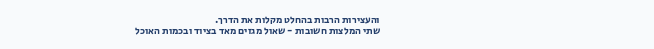והעצירות הרבות בהחלט מקלות את הדרך.
שתי המלצות חשובות - שאול מגזים מאד בציוד ובכמות האוכל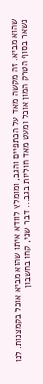שהוא מביא. זה מקשה מאד על הכתפיים והגב, ומומלץ לוודא איתו שהוא מביא אוכל בקמצנות. לנו נשאר בסוף הטרק המון אוכל ומעט מאד חוליות בגב... דבר שני, קחו בחשבון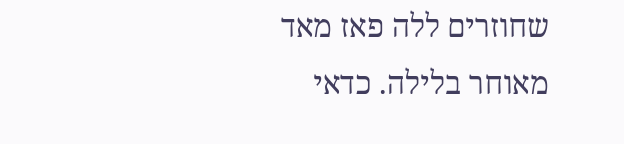שחוזרים ללה פאז מאד מאוחר בלילה. כדאי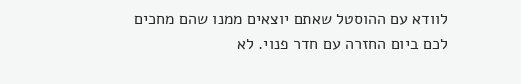לוודא עם ההוסטל שאתם יוצאים ממנו שהם מחכים לכם ביום החזרה עם חדר פנוי. לא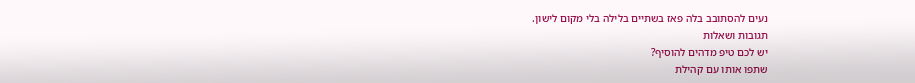נעים להסתובב בלה פאז בשתיים בלילה בלי מקום לישון.
תגובות ושאלות
יש לכם טיפ מדהים להוסיף?
שתפו אותו עם קהילת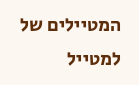המטיילים של למטייל